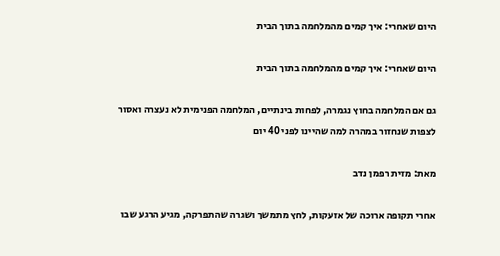היום שאחרי: איך קמים מהמלחמה בתוך הבית

היום שאחרי: איך קמים מהמלחמה בתוך הבית

גם אם המלחמה בחוץ נגמרה, לפחות בינתיים, המלחמה הפנימית לא נעצרה ואסור לצפות שנחזור במהרה למה שהיינו לפני 40 יום

מאת: מזית רפמן נדב

אחרי תקופה ארוכה של אזעקות, לחץ מתמשך ושגרה שהתפרקה, מגיע הרגע שבו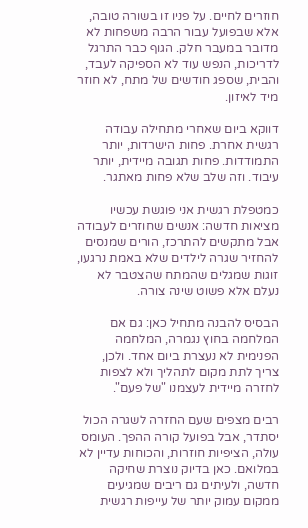חוזרים לחיים. על פניו זו בשורה טובה, אלא שבפועל עבור הרבה משפחות לא מדובר במעבר חלק. הגוף כבר התרגל לדריכות, הנפש עוד לא הספיקה לעבד, והבית, שספג חודשים של מתח, לא חוזר מיד לאיזון.

דווקא ביום שאחרי מתחילה עבודה רגשית אחרת. פחות הישרדות, יותר התמודדות. פחות תגובה מיידית, יותר עיבוד. וזה שלב שלא פחות מאתגר.

כמטפלת רגשית אני פוגשת עכשיו מציאות חדשה: אנשים שחוזרים לעבודה אבל מתקשים להתרכז, הורים שמנסים להחזיר שגרה לילדים שלא באמת נרגעו, זוגות שמגלים שהמתח שהצטבר לא נעלם אלא פשוט שינה צורה.

הבסיס להבנה מתחיל כאן: גם אם המלחמה בחוץ נגמרה, המלחמה הפנימית לא נעצרת ביום אחד. ולכן, צריך לתת מקום לתהליך ולא לצפות לחזרה מיידית לעצמנו "של פעם".

רבים מצפים שעם החזרה לשגרה הכול יסתדר, אבל בפועל קורה ההפך. העומס עולה, הציפיות חוזרות, והכוחות עדיין לא במלואם. כאן בדיוק נוצרת שחיקה חדשה, ולעיתים גם ריבים שמגיעים ממקום עמוק יותר של עייפות רגשית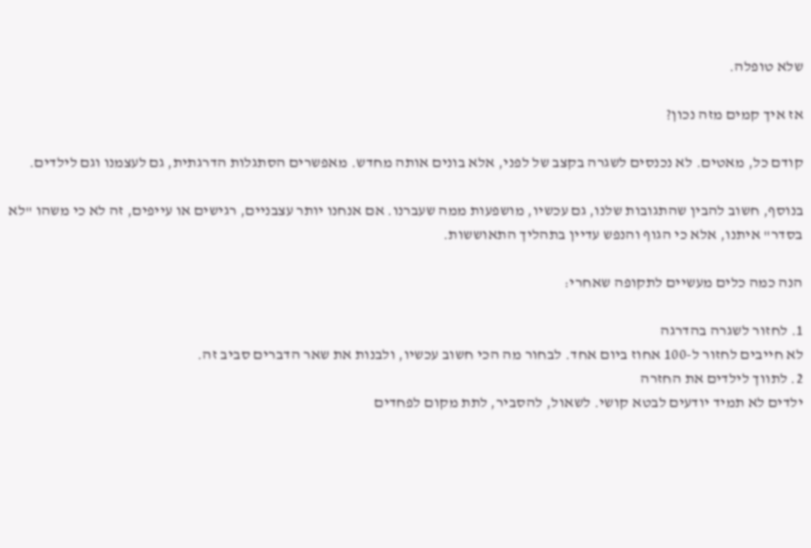שלא טופלה.

אז איך קמים מזה נכון?

קודם כל, מאטים. לא נכנסים לשגרה בקצב של לפני, אלא בונים אותה מחדש. מאפשרים הסתגלות הדרגתית, גם לעצמנו וגם לילדים.

בנוסף, חשוב להבין שהתגובות שלנו, גם עכשיו, מושפעות ממה שעברנו. אם אנחנו יותר עצבניים, רגישים או עייפים, זה לא כי משהו "לא בסדר" איתנו, אלא כי הגוף והנפש עדיין בתהליך התאוששות.

הנה כמה כלים מעשיים לתקופה שאחרי:

1. לחזור לשגרה בהדרגה
לא חייבים לחזור ל-100 אחוז ביום אחד. לבחור מה הכי חשוב עכשיו, ולבנות את שאר הדברים סביב זה.
2. לתווך לילדים את החזרה
ילדים לא תמיד יודעים לבטא קושי. לשאול, להסביר, לתת מקום לפחדים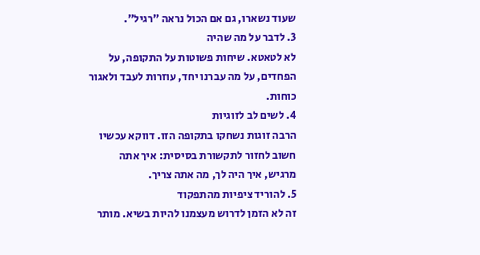שעוד נשארו, גם אם הכול נראה "רגיל".
3. לדבר על מה שהיה
לא לטאטא. שיחות פשוטות על התקופה, על הפחדים, על מה עברנו יחד, עוזרות לעבד ולאגור כוחות.
4. לשים לב לזוגיות
הרבה זוגות נשחקו בתקופה הזו. דווקא עכשיו חשוב לחזור לתקשורת בסיסית: איך אתה מרגיש, איך היה לך, מה אתה צריך.
5. להוריד ציפיות מהתפקוד
זה לא הזמן לדרוש מעצמנו להיות בשיא. מותר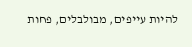להיות עייפים, מבולבלים, פחות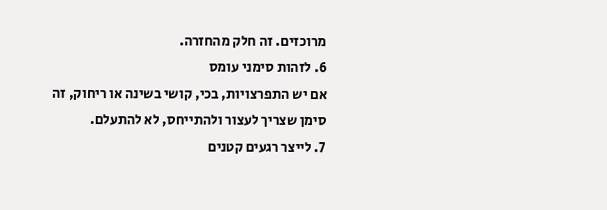מרוכזים. זה חלק מהחזרה.
6. לזהות סימני עומס
אם יש התפרצויות, בכי, קושי בשינה או ריחוק, זה סימן שצריך לעצור ולהתייחס, לא להתעלם.
7. לייצר רגעים קטנים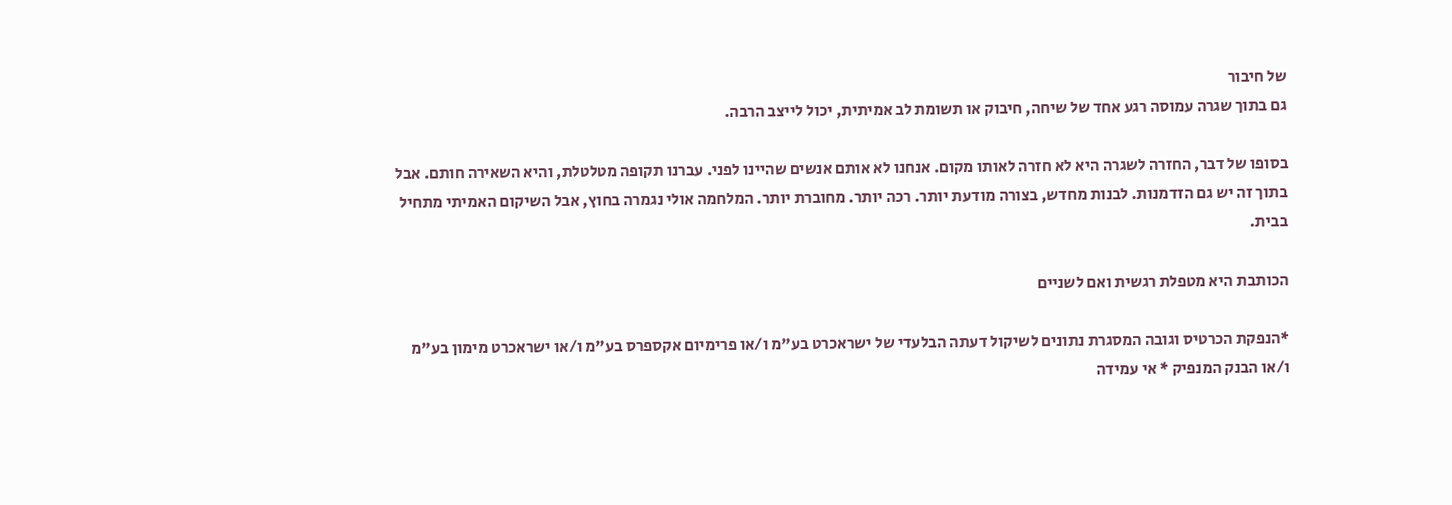של חיבור
גם בתוך שגרה עמוסה רגע אחד של שיחה, חיבוק או תשומת לב אמיתית, יכול לייצב הרבה.

בסופו של דבר, החזרה לשגרה היא לא חזרה לאותו מקום. אנחנו לא אותם אנשים שהיינו לפני. עברנו תקופה מטלטלת, והיא השאירה חותם. אבל בתוך זה יש גם הזדמנות. לבנות מחדש, בצורה מודעת יותר. רכה יותר. מחוברת יותר. המלחמה אולי נגמרה בחוץ, אבל השיקום האמיתי מתחיל בבית.

הכותבת היא מטפלת רגשית ואם לשניים

*הנפקת הכרטיס וגובה המסגרת נתונים לשיקול דעתה הבלעדי של ישראכרט בע"מ ו/או פרימיום אקספרס בע"מ ו/או ישראכרט מימון בע"מ ו/או הבנק המנפיק * אי עמידה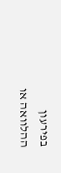בפירעון ההלוואה או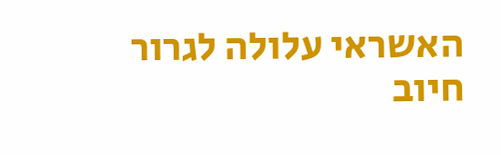האשראי עלולה לגרור חיוב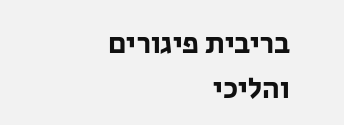בריבית פיגורים והליכי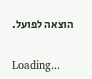הוצאה לפועל.

Loading...